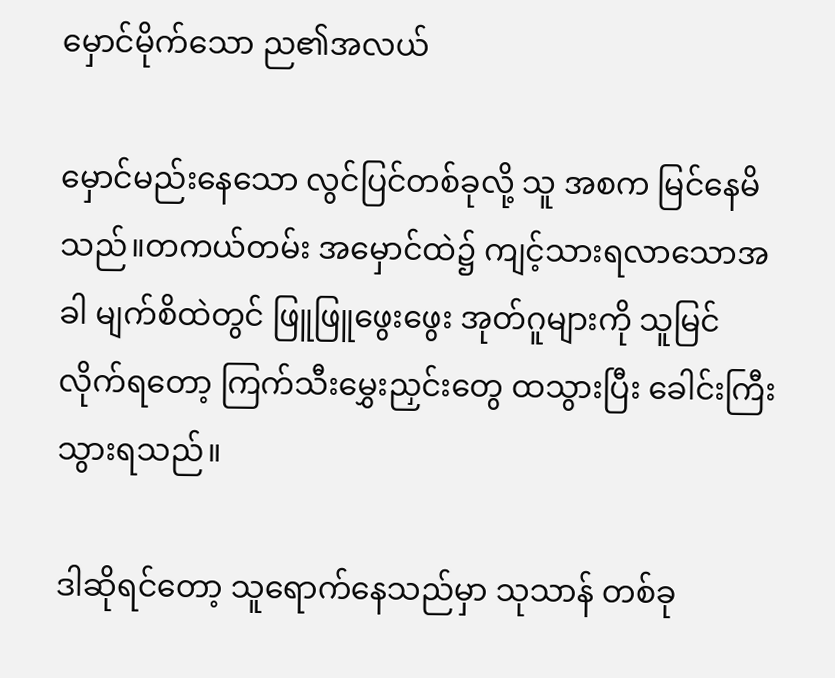မှောင်မိုက်သော ည၏အလယ်

မှောင်မည်းနေသော လွင်ပြင်တစ်ခုလို့ သူ အစက မြင်နေမိသည်။တကယ်တမ်း အမှောင်ထဲ၌ ကျင့်သားရလာသောအခါ မျက်စိထဲတွင် ဖြူဖြူဖွေးဖွေး အုတ်ဂူများကို သူမြင်လိုက်ရတော့ ကြက်သီးမွှေးညှင်းတွေ ထသွားပြီး ခေါင်းကြီးသွားရသည်။

ဒါဆိုရင်တော့ သူရောက်နေသည်မှာ သုသာန် တစ်ခု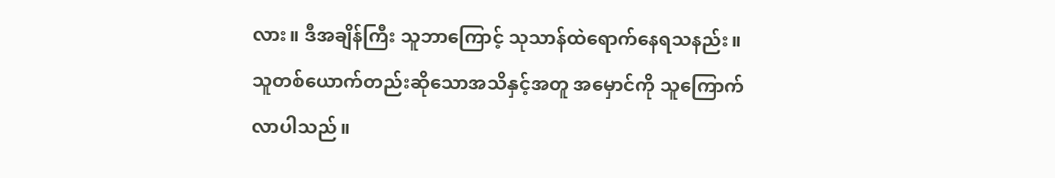လား။ ဒီအချိန်ကြီး သူဘာကြောင့် သုသာန်ထဲရောက်နေရသနည်း။ သူတစ်ယောက်တည်းဆိုသောအသိနှင့်အတူ အမှောင်ကို သူကြောက်လာပါသည်။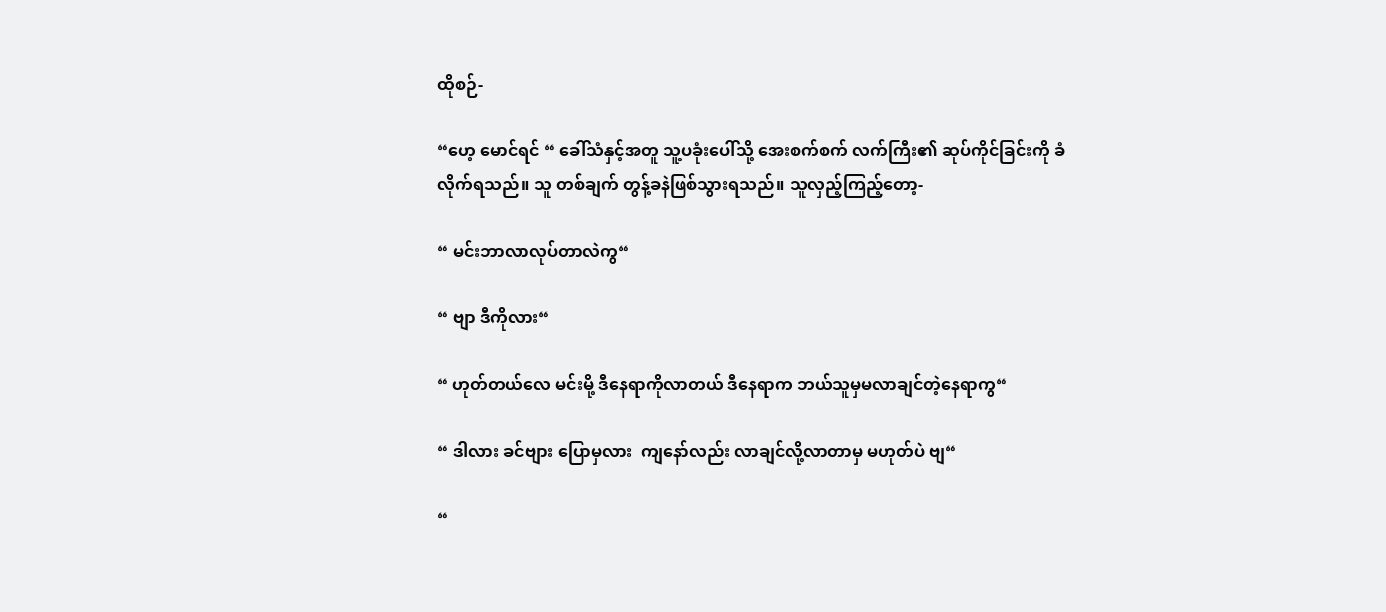ထိုစဉ်-

“ဟေ့ မောင်ရင် “ ခေါ်သံနှင့်အတူ သူ့ပခုံးပေါ်သို့ အေးစက်စက် လက်ကြီး၏ ဆုပ်ကိုင်ခြင်းကို ခံလိုက်ရသည်။ သူ တစ်ချက် တွန့်ခနဲဖြစ်သွားရသည်။ သူလှည့်ကြည့်တော့-

“ မင်းဘာလာလုပ်တာလဲကွ“

“ ဗျာ ဒီကိုလား“

“ ဟုတ်တယ်လေ မင်းမို့ ဒီနေရာကိုလာတယ် ဒီနေရာက ဘယ်သူမှမလာချင်တဲ့နေရာကွ“

“ ဒါလား ခင်ဗျား ပြောမှလား  ကျနော်လည်း လာချင်လို့လာတာမှ မဟုတ်ပဲ ဗျ“

“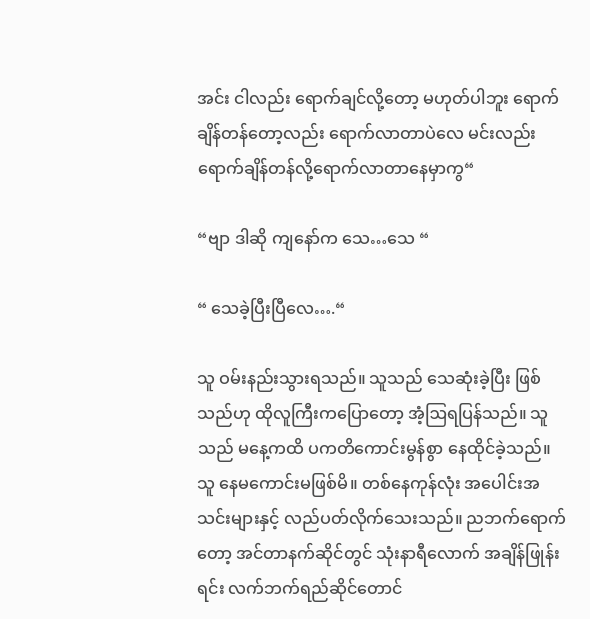အင်း ငါလည်း ရောက်ချင်လို့တော့ မဟုတ်ပါဘူး ရောက်ချိန်တန်တော့လည်း ရောက်လာတာပဲလေ မင်းလည်း ရောက်ချိန်တန်လို့ရောက်လာတာနေမှာကွ“

“ဗျာ ဒါဆို ကျနော်က သေ…သေ “

“ သေခဲ့ပြီးပြီလေ….“

သူ ဝမ်းနည်းသွားရသည်။ သူသည် သေဆုံးခဲ့ပြီး ဖြစ်သည်ဟု ထိုလူကြီးကပြောတော့ အံ့ဩရပြန်သည်။ သူသည် မနေ့ကထိ ပကတိကောင်းမွန်စွာ နေထိုင်ခဲ့သည်။ သူ နေမကောင်းမဖြစ်မိ။ တစ်နေကုန်လုံး အပေါင်းအသင်းများနှင့် လည်ပတ်လိုက်သေးသည်။ ညဘက်ရောက်တော့ အင်တာနက်ဆိုင်တွင် သုံးနာရီလောက် အချိန်ဖြုန်းရင်း လက်ဘက်ရည်ဆိုင်တောင်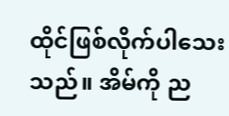ထိုင်ဖြစ်လိုက်ပါသေးသည်။ အိမ်ကို ည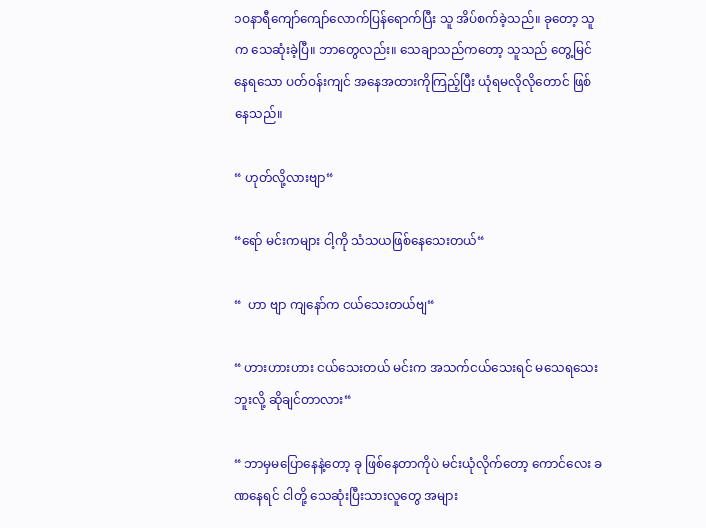၁ဝနာရီကျော်ကျော်လောက်ပြန်ရောက်ပြီး သူ အိပ်စက်ခဲ့သည်။ ခုတော့ သူက သေဆုံးခဲ့ပြီ။ ဘာတွေလည်း။ သေချာသည်ကတော့ သူသည် တွေ့မြင်နေရသော ပတ်ဝန်းကျင် အနေအထားကိုကြည့်ပြီး ယုံရမလိုလိုတောင် ဖြစ်နေသည်။

“ ဟုတ်လို့လားဗျာ“

“ရော် မင်းကများ ငါ့ကို သံသယဖြစ်နေသေးတယ်“

“  ဟာ ဗျာ ကျနော်က ငယ်သေးတယ်ဗျ“

“ ဟားဟားဟား ငယ်သေးတယ် မင်းက အသက်ငယ်သေးရင် မသေရသေးဘူးလို့ ဆိုချင်တာလား“

“ ဘာမှမပြောနေနဲ့တော့ ခု ဖြစ်နေတာကိုပဲ မင်းယုံလိုက်တော့ ကောင်လေး ခဏနေရင် ငါတို့ သေဆုံးပြီးသားလူတွေ အများ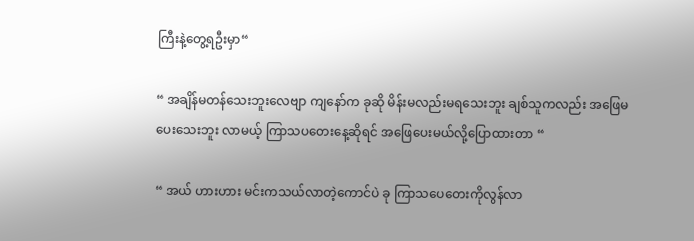ကြီးနဲ့တွေ့ရဦးမှာ“

“ အချိန်မတန်သေးဘူးလေဗျာ ကျနော်က ခုဆို မိန်းမလည်းမရသေးဘူး ချစ်သူကလည်း အဖြေမပေးသေးဘူး လာမယ့် ကြာသပတေးနေ့ဆိုရင် အဖြေပေးမယ်လို့ပြောထားတာ “

“ အယ် ဟားဟား မင်းကသယ်လာတဲ့ကောင်ပဲ ခု ကြာသပေတေးကိုလွန်လာ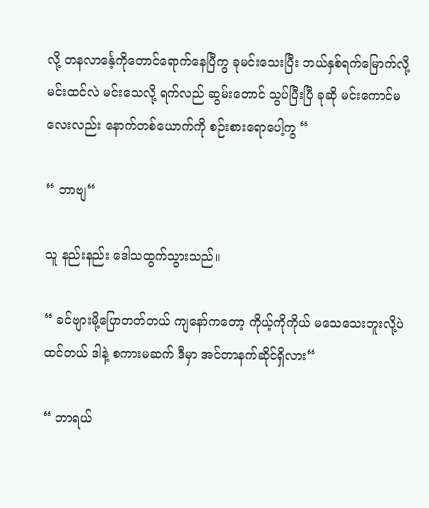လို့ တနလာင်္နေ့ကိုတောင်ရောက်နေပြီကွ ခုမင်းသေးပြီး ဘယ်နှစ်ရက်မြောက်လို့ မင်းထင်လဲ မင်းသေလို့ ရက်လည် ဆွမ်းတောင် သွပ်ပြီးပြီ ခုဆို မင်းကောင်မလေးလည်း နောက်တစ်ယောက်ကို စဉ်းစားရောပေါ့ကွ “

“ ဘာဗျ“

သူ နည်းနည်း ဒေါသထွက်သွားသည်။

“ ခင်ဗျားမို့ပြောတတ်တယ် ကျနော်ကတော့ ကိုယ့်ကိုကိုယ် မသေသေးဘူးလို့ပဲ ထင်တယ် ဒါနဲ့ စကားမဆက် ဒီမှာ အင်တာနက်ဆိုင်ရှိလား“

“ ဘာရယ်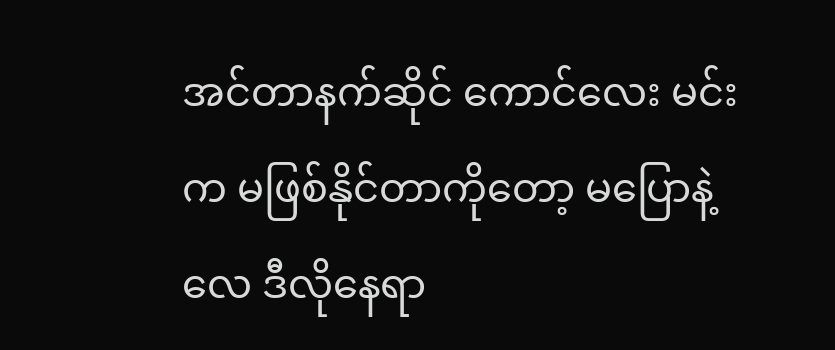အင်တာနက်ဆိုင် ကောင်လေး မင်းက မဖြစ်နိုင်တာကိုတော့ မပြောနဲ့လေ ဒီလိုနေရာ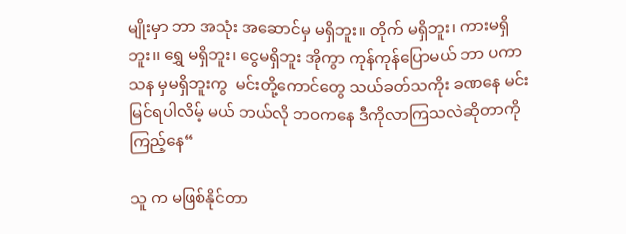မျိုးမှာ ဘာ အသုံး အဆောင်မှ မရှိဘူး။ တိုက် မရှိဘူး၊ ကားမရှိဘူး၊၊ ရွှေ မရှိဘူး၊ ငွေမရှိဘူး အိုကွာ ကုန်ကုန်ပြောမယ် ဘာ ပကာသန မှမရှိဘူးကွ  မင်းတို့ကောင်တွေ သယ်ခတ်သကိုး ခဏနေ မင်းမြင်ရပါလိမ့် မယ် ဘယ်လို ဘဝကနေ ဒီကိုလာကြသလဲဆိုတာကို ကြည့်နေ“

သူ က မဖြစ်နိုင်တာ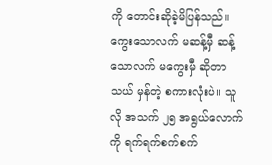ကို တောင်းဆိုခဲ့မိပြန်သည်။ ကွေးသောလက် မဆန့်မှီ ဆန့်သောလက် မကွေးမှီ ဆိုတာ သယ် မှန်တဲ့ စကားလုံးပဲ။ သူလို အသက် ၂၅ အရွယ်လောက်ကို ရက်ရက်စက်စက်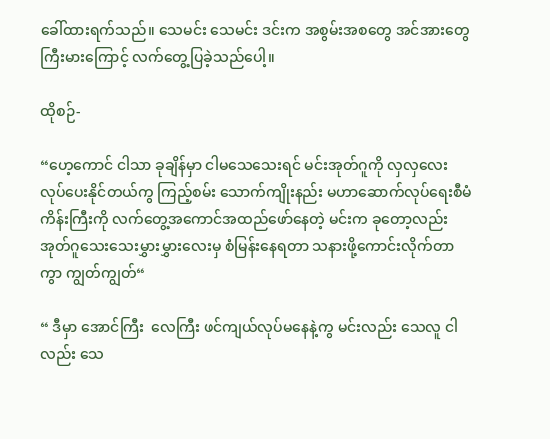ခေါ်ထားရက်သည်။ သေမင်း သေမင်း ဒင်းက အစွမ်းအစတွေ အင်အားတွေ ကြီးမားကြောင့် လက်တွေ့ပြခဲ့သည်ပေါ့။

ထိုစဉ်-

“ဟေ့ကောင် ငါသာ ခုချိန်မှာ ငါမသေသေးရင် မင်းအုတ်ဂူကို လှလှလေး လုပ်ပေးနိုင်တယ်ကွ ကြည့်စမ်း သောက်ကျိုးနည်း မဟာဆောက်လုပ်ရေးစီမံကိန်းကြီးကို လက်တွေ့အကောင်အထည်ဖော်နေတဲ့ မင်းက ခုတော့လည်း အုတ်ဂူသေးသေးမွှားမွှားလေးမှ စံမြန်းနေရတာ သနားဖို့ကောင်းလိုက်တာကွာ ကျွတ်ကျွတ်“

“ ဒီမှာ အောင်ကြီး  လေကြီး ဖင်ကျယ်လုပ်မနေနဲ့ကွ မင်းလည်း သေလူ ငါလည်း သေ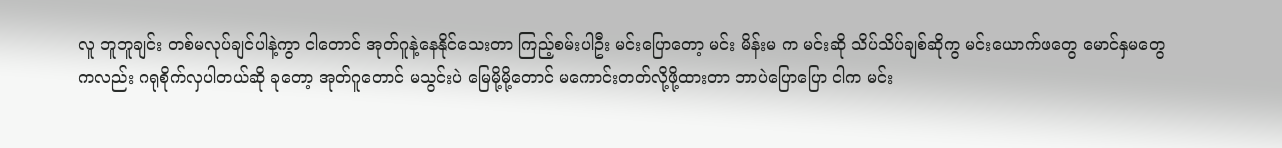လူ ဘူဘူချင်း တစ်မလုပ်ချင်ပါနဲ့ကွာ ငါတောင် အုတ်ဂူနဲ့နေနိုင်သေးတာ ကြည့်စမ်းပါဦး မင်းပြောတော့ မင်း မိန်းမ က မင်းဆို သိပ်သိပ်ချစ်ဆိုကွ မင်းယောက်ဖတွေ မောင်နှမတွေကလည်း ဂရုစိုက်လှပါတယ်ဆို ခုတော့ အုတ်ဂူတောင် မသွင်းပဲ မြေမို့မို့တောင် မကောင်းတတ်လို့ဖို့ထားတာ ဘာပဲပြောပြော ငါက မင်း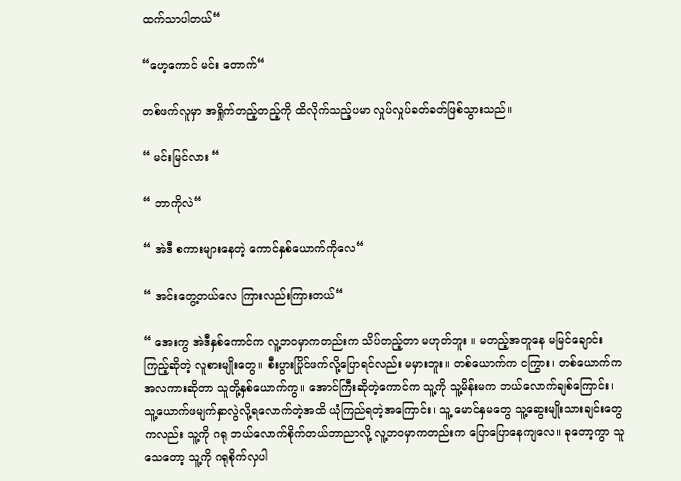ထက်သာပါတယ်“

“ဟေ့ကောင် မင်း တောက်“

တစ်ဖက်လူမှာ အရှိုက်တည့်တည့်ကို ထိလိုက်သည့်ပမာ လှုပ်လှုပ်ခတ်ခတ်ဖြစ်သွားသည်။

“ မင်းမြင်လား “

“ ဘာကိုလဲ“

“ အဲဒီ စကားများနေတဲ့ ကောင်နှစ်ယောက်ကိုလေ“

“ အင်းတွေ့တယ်လေ ကြားလည်းကြားတယ်“

“ အေးကွ အဲဒီနှစ်ကောင်က လူ့ဘဝမှာကတည်းက သိပ်တည့်တာ မဟုတ်ဘူး ။ မတည့်အတူနေ မမြင်ချောင်းကြည့်ဆိုတဲ့ လူစားမျိုးတွေ။ စီးပွားပြိုင်ဖက်လို့ပြောရင်လည်း မမှားဘူး။ တစ်ယောက်က ငကြွား၊ တစ်ယောက်ကအလကားဆိုတာ သူတို့နှစ်ယောက်ကွ။ အောင်ကြီးဆိုတဲ့ကောင်က သူ့ကို သူ့မိန်းမက ဘယ်လောက်ချစ်ကြောင်း၊ သူ့ယောက်ဖမျက်နှာလွဲလို့ရလောက်တဲ့အထိ ယုံကြည်ရတဲ့အကြောင်း၊ သူ့ မောင်နှမတွေ သူ့ဆွေးမျိုးသားချင်းတွေကလည်း သူ့ကို ဂရု ဘယ်လောက်စိုက်တယ်ဘာညာလို့ လူ့ဘဝမှာကတည်းက ပြောပြောနေကျလေ။ ခုတော့ကွာ သူသေတော့ သူ့ကို ဂရုစိုက်လှပါ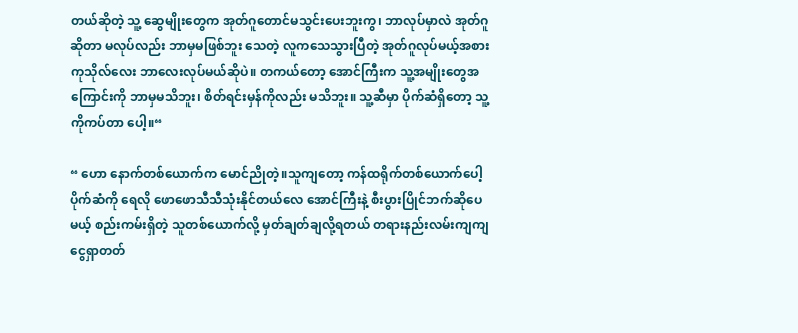တယ်ဆိုတဲ့ သူ့ ဆွေမျိုးတွေက အုတ်ဂူတောင်မသွင်းပေးဘူးကွ၊ ဘာလုပ်မှာလဲ အုတ်ဂူဆိုတာ မလုပ်လည်း ဘာမှမဖြစ်ဘူး သေတဲ့ လူကသေသွားပြီတဲ့ အုတ်ဂူလုပ်မယ့်အစား ကုသိုလ်လေး ဘာလေးလုပ်မယ်ဆိုပဲ။ တကယ်တော့ အောင်ကြီးက သူ့အမျိုးတွေအကြောင်းကို ဘာမှမသိဘူး၊ စိတ်ရင်းမှန်ကိုလည်း မသိဘူး။ သူ့ဆီမှာ ပိုက်ဆံရှိတော့ သူ့ကိုကပ်တာ ပေါ့။“

“ ဟော နောက်တစ်ယောက်က မောင်ညိုတဲ့။သူကျတော့ ကန်ထရိုက်တစ်ယောက်ပေါ့ ပိုက်ဆံကို ရေလို ဖောဖောသီသီသုံးနိုင်တယ်လေ အောင်ကြီးနဲ့ စီးပွားပြိုင်ဘက်ဆိုပေမယ့် စည်းကမ်းရှိတဲ့ သူတစ်ယောက်လို့ မှတ်ချတ်ချလို့ရတယ် တရားနည်းလမ်းကျကျ ငွေရှာတတ်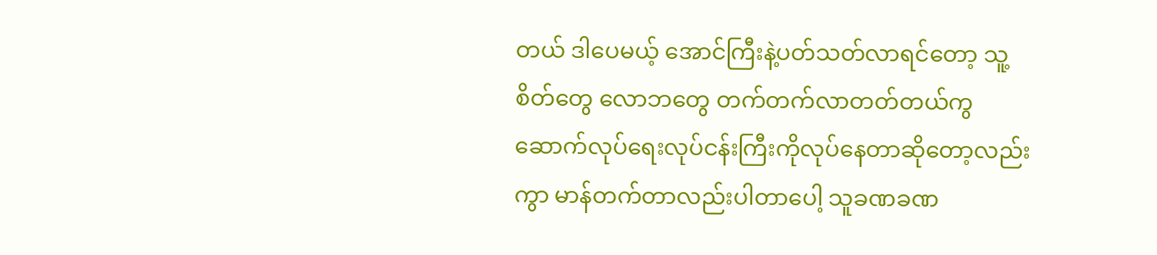တယ် ဒါပေမယ့် အောင်ကြီးနဲ့ပတ်သတ်လာရင်တော့ သူ့စိတ်တွေ လောဘတွေ တက်တက်လာတတ်တယ်ကွ ဆောက်လုပ်ရေးလုပ်ငန်းကြီးကိုလုပ်နေတာဆိုတော့လည်းကွာ မာန်တက်တာလည်းပါတာပေါ့ သူခဏခဏ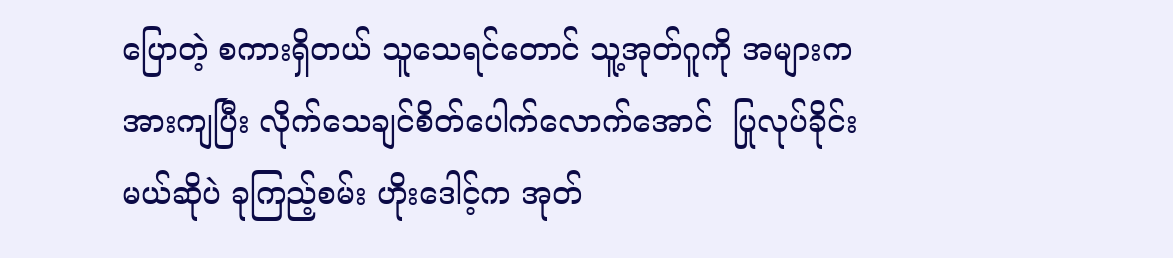ပြောတဲ့ စကားရှိတယ် သူသေရင်တောင် သူ့အုတ်ဂူကို အများက အားကျပြီး လိုက်သေချင်စိတ်ပေါက်လောက်အောင်  ပြုလုပ်ခိုင်းမယ်ဆိုပဲ ခုကြည့်စမ်း ဟိုးဒေါင့်က အုတ်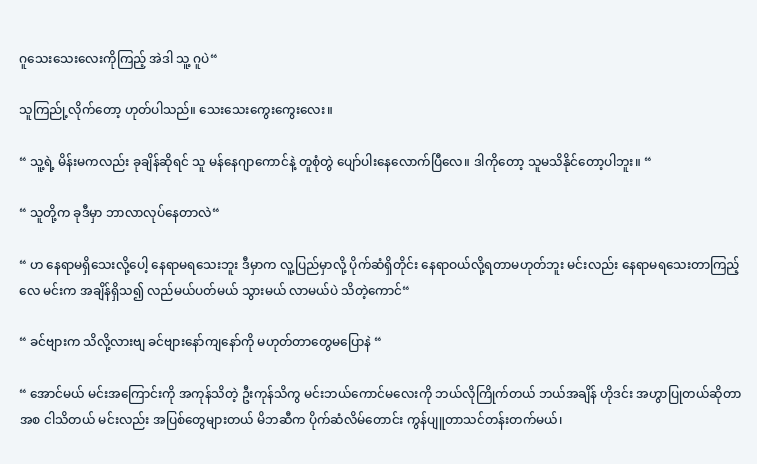ဂူသေးသေးလေးကိုကြည့် အဲဒါ သူ့ ဂူပဲ“

သူကြည်ု့လိုက်တော့ ဟုတ်ပါသည်။ သေးသေးကွေးကွေးလေး။

“ သူ့ရဲ့ မိန်းမကလည်း ခုချိန်ဆိုရင် သူ မန်နေဂျာကောင်နဲ့ တူစုံတွဲ ပျော်ပါးနေလောက်ပြီလေ။ ဒါကိုတော့ သူမသိနိုင်တော့ပါဘူး။ “

“ သူတို့က ခုဒီမှာ ဘာလာလုပ်နေတာလဲ“

“ ဟ နေရာမရှိသေးလို့ပေါ့ နေရာမရသေးဘူး ဒီမှာက လူ့ပြည်မှာလို့ ပိုက်ဆံရှိတိုင်း နေရာဝယ်လို့ရတာမဟုတ်ဘူး မင်းလည်း နေရာမရသေးတာကြည့်လေ မင်းက အချိန်ရှိသ၍ လည်မယ်ပတ်မယ် သွားမယ် လာမယ်ပဲ သိတဲ့ကောင်“

“ ခင်ဗျားက သိလို့လားဗျ ခင်ဗျားနော်ကျနော်ကို မဟုတ်တာတွေမပြောနဲ “

“ အောင်မယ် မင်းအကြောင်းကို အကုန်သိတဲ့ ဦးကုန်သိကွ မင်းဘယ်ကောင်မလေးကို ဘယ်လိုကြိုက်တယ် ဘယ်အချိန် ဟိုဒင်း အဟွာပြုတယ်ဆိုတာအစ ငါသိတယ် မင်းလည်း အပြစ်တွေများတယ် မိဘဆီက ပိုက်ဆံလိမ်တောင်း ကွန်ပျူတာသင်တန်းတက်မယ်၊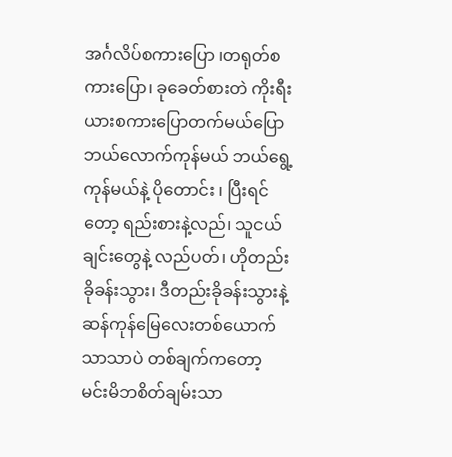အင်္ဂလိပ်စကားပြော ၊တရုတ်စကားပြော၊ ခုခေတ်စားတဲ ကိုးရီးယားစကားပြောတက်မယ်ပြော ဘယ်လောက်ကုန်မယ် ဘယ်ရွေ့ကုန်မယ်နဲ့ ပိုတောင်း ၊ ပြီးရင်တော့ ရည်းစားနဲ့လည်၊ သူငယ်ချင်းတွေနဲ့ လည်ပတ်၊ ဟိုတည်းခိုခန်းသွား၊ ဒီတည်းခိုခန်းသွားနဲ့  ဆန်ကုန်မြေလေးတစ်ယောက်သာသာပဲ တစ်ချက်ကတော့ မင်းမိဘစိတ်ချမ်းသာ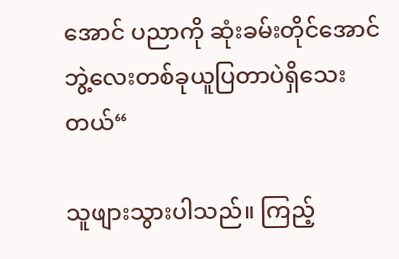အောင် ပညာကို ဆုံးခမ်းတိုင်အောင် ဘွဲ့လေးတစ်ခုယူပြတာပဲရှိသေးတယ်“

သူဖျားသွားပါသည်။ ကြည့်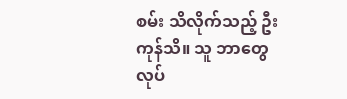စမ်း သိလိုက်သည့် ဦးကုန်သိ။ သူ ဘာတွေလုပ်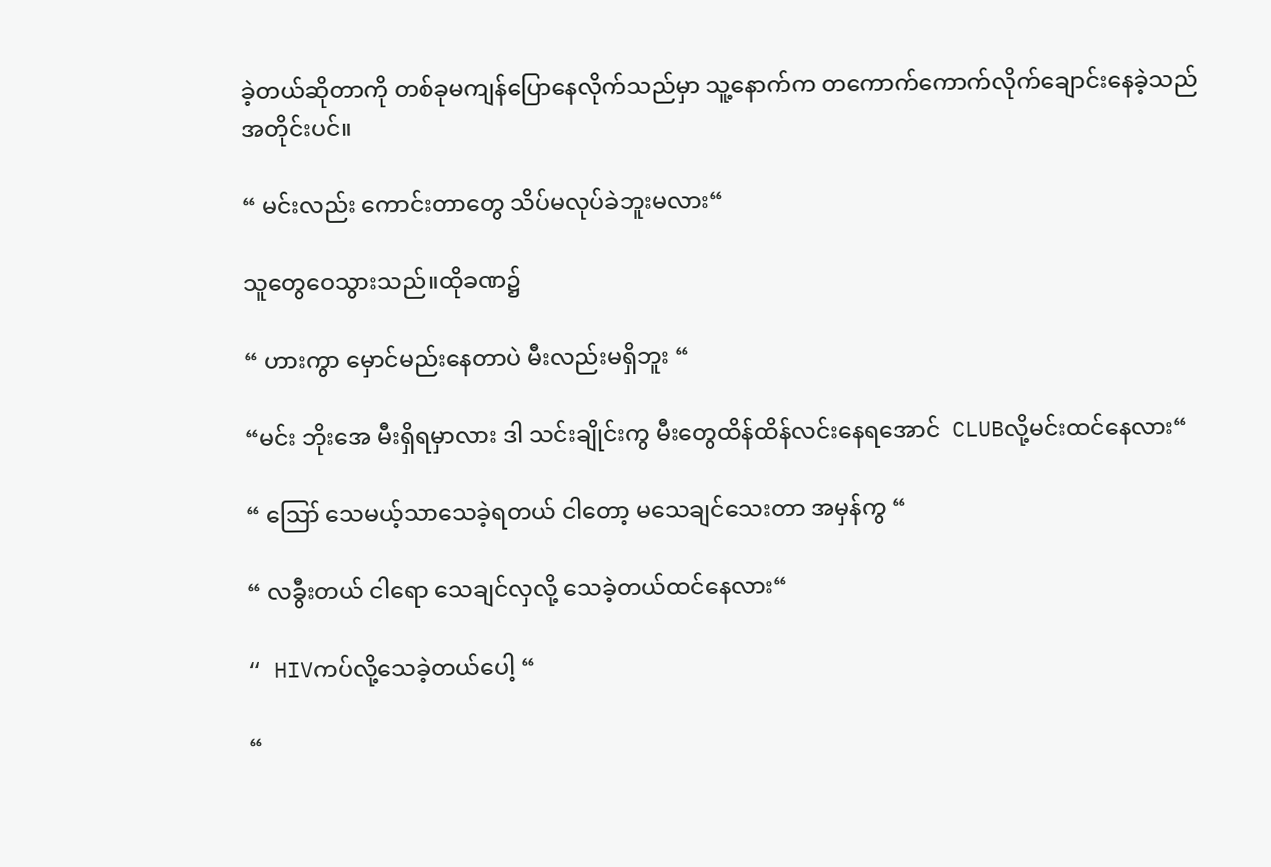ခဲ့တယ်ဆိုတာကို တစ်ခုမကျန်ပြောနေလိုက်သည်မှာ သူ့နောက်က တကောက်ကောက်လိုက်ချောင်းနေခဲ့သည် အတိုင်းပင်။

“ မင်းလည်း ကောင်းတာတွေ သိပ်မလုပ်ခဲဘူးမလား“

သူတွေဝေသွားသည်။ထိုခဏ၌

“ ဟားကွာ မှောင်မည်းနေတာပဲ မီးလည်းမရှိဘူး “

“မင်း ဘိုးအေ မီးရှိရမှာလား ဒါ သင်းချိုင်းကွ မီးတွေထိန်ထိန်လင်းနေရအောင်  CLUBလို့မင်းထင်နေလား“

“ ဪ သေမယ့်သာသေခဲ့ရတယ် ငါတော့ မသေချင်သေးတာ အမှန်ကွ “

“ လခွီးတယ် ငါရော သေချင်လှလို့ သေခဲ့တယ်ထင်နေလား“

“ HIVကပ်လို့သေခဲ့တယ်ပေါ့ “

“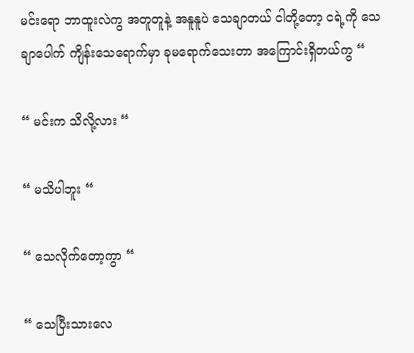မင်းရော ဘာထူးလဲကွ အတူတူနဲ့ အနူနူပဲ သေချာတယ် ငါတို့တော့ ငရဲ့ကို သေချာပေါက် ကျိန်းသေရောက်မှာ ခုမရောက်သေးတာ အကြောင်းရှိတယ်ကွ “

“ မင်းက သိလို့လား “

“ မသိပါဘူး “

“ သေလိုက်တော့ကွာ “

“ သေပြီးသားလေ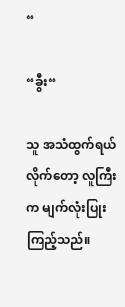“

“ခွီး“

သူ အသံထွက်ရယ်လိုက်တော့ လူကြီးက မျက်လုံးပြုးကြည့်သည်။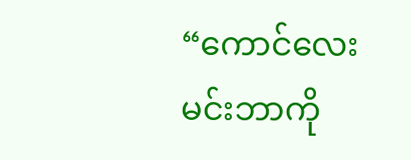“ကောင်လေး မင်းဘာကို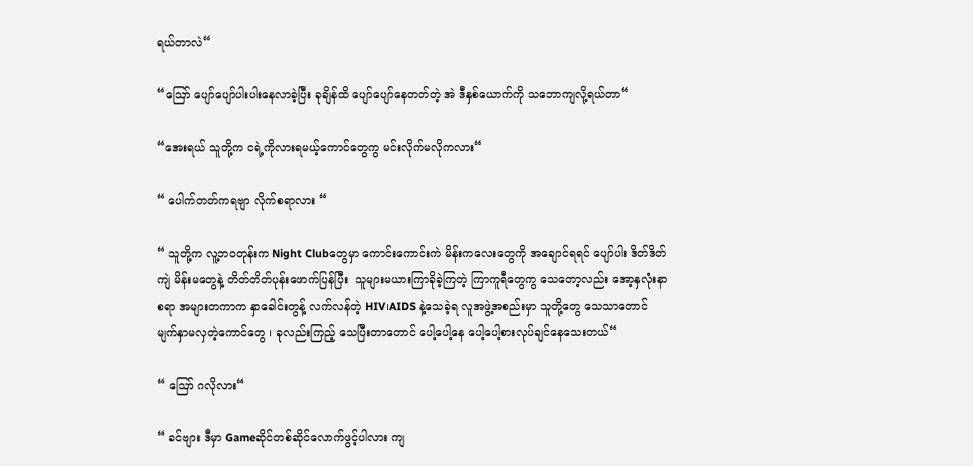ရယ်တာလဲ“

“ဪ ပျော်ပျော်ပါးပါးနေလာခဲ့ပြီး ခုချိန်ထိ ပျော်ပျော်နေတတ်တဲ့ အဲ ဒီနှစ်ယောက်ကို သဘောကျလို့ရယ်တာ“

“အေးရယ် သူတို့က ငရဲ့ကိုလားရမယ့်ကောင်တွေကွ မင်းလိုက်မလိုကလား“

“ ပေါက်တတ်ကရဗျာ လိုက်စရာလား “

“ သူတို့က လူ့ဘဝတုန်းက Night Clubတွေမှာ ကောင်းကောင်းကဲ မိန်းကလေးတွေကို အချောင်ရရင် ပျော်ပါး ဒိတ်ဒိတ်ကျဲ မိန်းမတွေနဲ့ တိတ်တိတ်ပုန်းဖောက်ပြန်ပြီး  သူများမယားကြာခိုခဲ့ကြတဲ့ ကြာကူရီတွေကွ သေတော့လည်း အော့နှလုံးနာစရာ အများတကာက နှာခေါင်းတွန့် လက်လန်တဲ့ HIV၊AIDS နဲ့သေခဲ့ရ လူအဖွဲ့အစည်းမှာ သူတို့တွေ သေသာတောင် မျက်နှာမလှတဲ့ကောင်တွေ ၊ ခုလည်းကြည့် သေပြီးတာတောင် ပေါ့ပေါ့နေ ပေါ့ပေါ့စားလုပ်ချင်နေသေးတယ်“

“ ဪ ဂလိုလား“

“ ခင်ဗျား ဒီမှာ Gameဆိုင်တစ်ဆိုင်လောက်ဖွင့်ပါလား ကျ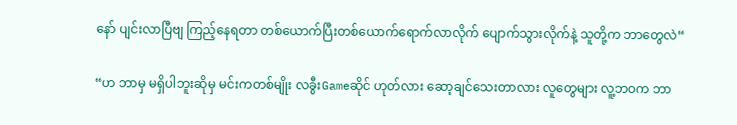နော် ပျင်းလာပြီဗျ ကြည့်နေရတာ တစ်ယောက်ပြီးတစ်ယောက်ရောက်လာလိုက် ပျောက်သွားလိုက်နဲ့ သူတို့က ဘာတွေလဲ“

“ဟ ဘာမှ မရှိပါဘူးဆိုမှ မင်းကတစ်မျိုး လခွီးGameဆိုင် ဟုတ်လား ဆော့ချင်သေးတာလား လူတွေများ လူ့ဘဝက ဘာ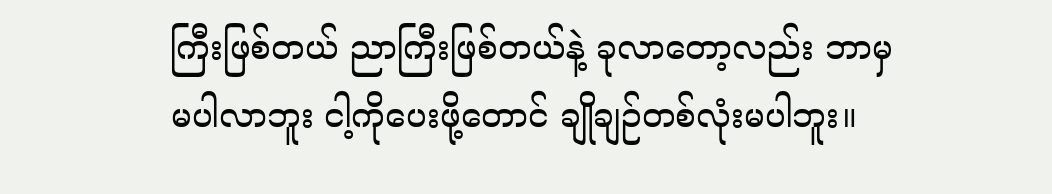ကြီးဖြစ်တယ် ညာကြီးဖြစ်တယ်နဲ့ ခုလာတော့လည်း ဘာမှမပါလာဘူး ငါ့ကိုပေးဖို့တောင် ချိုချဉ်တစ်လုံးမပါဘူး။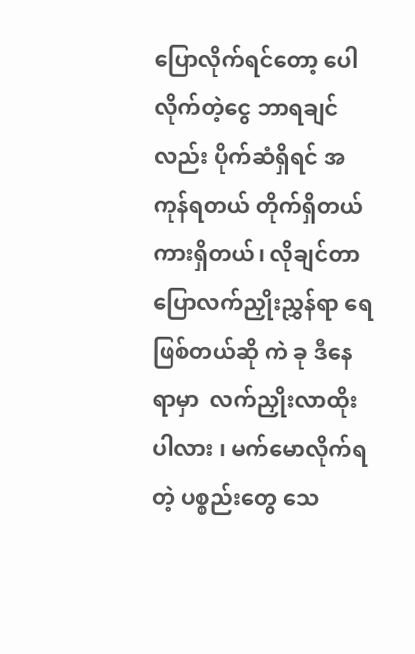ပြောလိုက်ရင်တော့ ပေါလိုက်တဲ့ငွေ ဘာရချင်လည်း ပိုက်ဆံရှိရင် အကုန်ရတယ် တိုက်ရှိတယ် ကားရှိတယ်၊ လိုချင်တာပြောလက်ညှိုးညွှန်ရာ ရေဖြစ်တယ်ဆို ကဲ ခု ဒီနေရာမှာ  လက်ညှိုးလာထိုးပါလား ၊ မက်မောလိုက်ရတဲ့ ပစ္စည်းတွေ သေ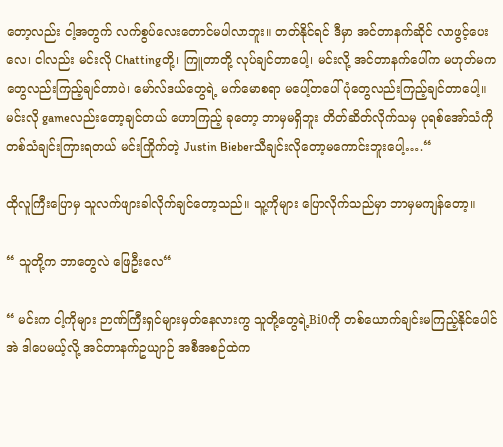တော့လည်း ငါ့အတွက် လက်စွပ်လေးတောင်မပါလာဘူး။ တတ်နိုင်ရင် ဒီမှာ အင်တာနက်ဆိုင် လာဖွင့်ပေးလေ၊ ငါလည်း မင်းလို Chattingတို့၊ ကြူတာတို့ လုပ်ချင်တာပေါ့၊ မင်းလို့ အင်တာနက်ပေါ်က မဟုတ်မကတွေလည်းကြည့်ချင်တာပဲ၊ မော်လ်ဒယ်တွေရဲ့ မက်မောစရာ မပေါ့်တပေါ်ပုံတွေလည်းကြည့်ချင်တာပေါ့။မင်းလို gameလည်းတော့ချင်တယ် ဟောကြည့် ခုတော့ ဘာမှမရှိဘူး တိတ်ဆိတ်လိုက်သမှ ပုရစ်အော်သံကို တစ်သံချင်းကြားရတယ် မင်းကြိုက်တဲ့ Justin Bieberသီချင်းလိုတော့မကောင်းဘူးပေါ့….“

ထိုလူကြီးပြောမှ သူလက်ဖျားခါလိုက်ချင်တော့သည်။ သူ့ကိုများ ပြောလိုက်သည်မှာ ဘာမှမကျန်တော့။

“ သူတို့က ဘာတွေလဲ ဖြေဦးလေ“

“ မင်းက ငါ့ကိုများ ဉာဏ်ကြီးရှင်များမှတ်နေလားကွ သူတို့တွေရဲ့Bi0ကို တစ်ယောက်ချင်းမကြည့်နိုင်ပေါင် အဲ ဒါပေမယ့်လို့ အင်တာနက်ဥယျာဉ် အစီအစဉ်ထဲက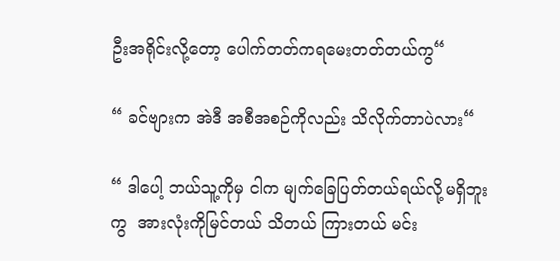ဦးအရိုင်းလို့တော့ ပေါက်တတ်ကရမေးတတ်တယ်ကွ“

“ ခင်ဗျားက အဲဒီ အစီအစဉ်ကိုလည်း သိလိုက်တာပဲလား“

“ ဒါပေါ့ ဘယ်သူ့ကိုမှ ငါက မျက်ခြေပြတ်တယ်ရယ်လို့မရှိဘူးကွ  အားလုံးကိုမြင်တယ် သိတယ် ကြားတယ် မင်း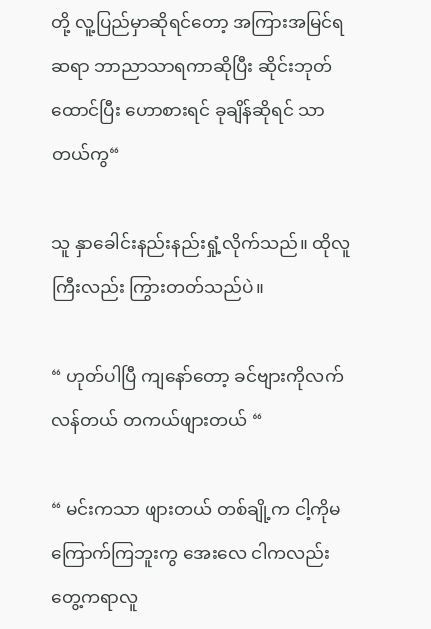တို့ လူ့ပြည်မှာဆိုရင်တော့ အကြားအမြင်ရ ဆရာ ဘာညာသာရကာဆိုပြီး ဆိုင်းဘုတ်ထောင်ပြီး ဟောစားရင် ခုချိန်ဆိုရင် သာတယ်ကွ“

သူ နှာခေါင်းနည်းနည်းရှုံ့လိုက်သည်။ ထိုလူကြီးလည်း ကြွားတတ်သည်ပဲ။

“ ဟုတ်ပါပြီ ကျနော်တော့ ခင်ဗျားကိုလက်လန်တယ် တကယ်ဖျားတယ် “

“ မင်းကသာ ဖျားတယ် တစ်ချို့က ငါ့ကိုမကြောက်ကြဘူးကွ အေးလေ ငါကလည်း တွေ့ကရာလူ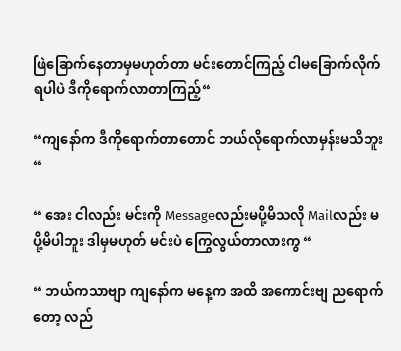ဖြဲခြောက်နေတာမှမဟုတ်တာ မင်းတောင်ကြည့် ငါမခြောက်လိုက်ရပါပဲ ဒီကိုရောက်လာတာကြည့်“

“ကျနော်က ဒီကိုရောက်တာတောင် ဘယ်လိုရောက်လာမှန်းမသိဘူး“

“ အေး ငါလည်း မင်းကို Messageလည်းမပို့မိသလို Mailလည်း မပို့မိပါဘူး ဒါမှမဟုတ် မင်းပဲ ကြွေလွယ်တာလားကွ “

“ ဘယ်ကသာဗျာ ကျနော်က မနေ့က အထိ အကောင်းဗျ ညရောက်တော့ လည်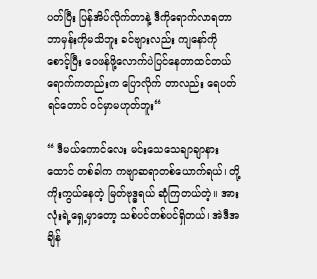ပတ်ပြီး ပြန်အိပ်လိုက်တာနဲ့ ဒီကိုရောက်လာရတာ ဘာမှန်းကိုမသိဘူး ခင်ဗျားလည်း ကျနော်ကို စောင့်ပြီး ဝေဖန်ဖို့လောက်ပဲပြင်နေတာထင်တယ် ရောက်ကတည်းက ပြောလိုက် တာလည်း ရေပတ်ရင်တောင် ဝင်မှာမဟုတ်ဘူး“

“ ဒီမယ်ကောင်လေး မင်းသေသေချာချာနားထောင် တစ်ခါက ကဗျာဆရာတစ်ယောက်ရယ်၊ တို့ ကိုးကွယ်နေတဲ့ မြတ်ဗုဒ္ဓရယ် ဆုံကြတယ်တဲ့။ အားလုံးရဲ့ရှေ့မှာတော့ သစ်ပင်တစ်ပင်ရှိတယ်၊ အဲဒီအချိန်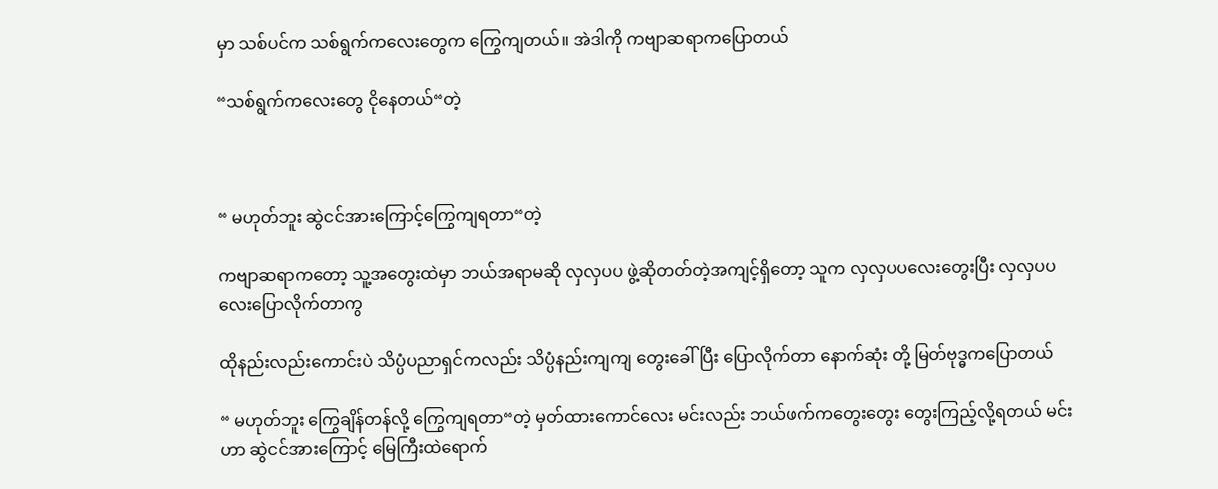မှာ သစ်ပင်က သစ်ရွက်ကလေးတွေက ကြွေကျတယ်။ အဲဒါကို ကဗျာဆရာကပြောတယ်

“သစ်ရွက်ကလေးတွေ ငိုနေတယ်“တဲ့



“ မဟုတ်ဘူး ဆွဲငင်အားကြောင့်ကြွေကျရတာ“တဲ့

ကဗျာဆရာကတော့ သူ့အတွေးထဲမှာ ဘယ်အရာမဆို လှလှပပ ဖွဲ့ဆိုတတ်တဲ့အကျင့်ရှိတော့ သူက လှလှပပလေးတွေးပြီး လှလှပပလေးပြောလိုက်တာကွ

ထိုနည်းလည်းကောင်းပဲ သိပ္ပံပညာရှင်ကလည်း သိပ္ပံနည်းကျကျ တွေးခေါ်ပြီး ပြောလိုက်တာ နောက်ဆုံး တို့ မြတ်ဗုဒ္ဓကပြောတယ်

“ မဟုတ်ဘူး ကြွေချိန်တန်လို့ ကြွေကျရတာ“တဲ့ မှတ်ထားကောင်လေး မင်းလည်း ဘယ်ဖက်ကတွေးတွေး တွေးကြည့်လို့ရတယ် မင်းဟာ ဆွဲငင်အားကြောင့် မြေကြီးထဲရောက်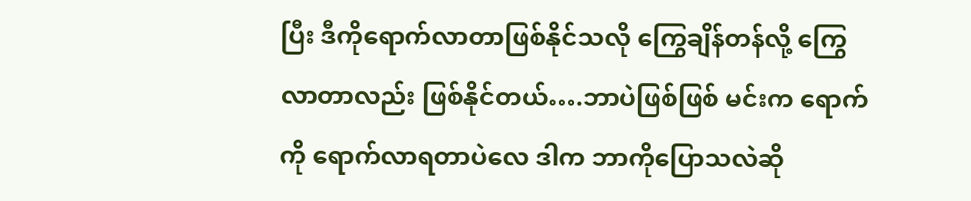ပြီး ဒီကိုရောက်လာတာဖြစ်နိုင်သလို ကြွေချိန်တန်လို့ ကြွေလာတာလည်း ဖြစ်နိုင်တယ်….ဘာပဲဖြစ်ဖြစ် မင်းက ရောက်ကို ရောက်လာရတာပဲလေ ဒါက ဘာကိုပြောသလဲဆို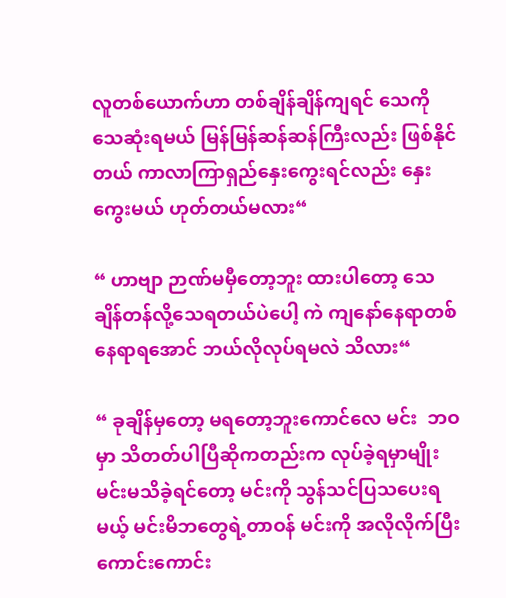လူတစ်ယောက်ဟာ တစ်ချိန်ချိန်ကျရင် သေကိုသေဆုံးရမယ် မြန်မြန်ဆန်ဆန်ကြီးလည်း ဖြစ်နိုင်တယ် ကာလာကြာရှည်နှေးကွေးရင်လည်း နှေးကွေးမယ် ဟုတ်တယ်မလား“

“ ဟာဗျာ ဉာဏ်မမှီတော့ဘူး ထားပါတော့ သေချိန်တန်လို့သေရတယ်ပဲပေါ့ ကဲ ကျနော်နေရာတစ်နေရာရအောင် ဘယ်လိုလုပ်ရမလဲ သိလား“

“ ခုချိန်မှတော့ မရတော့ဘူးကောင်လေ မင်း  ဘဝမှာ သိတတ်ပါပြီဆိုကတည်းက လုပ်ခဲ့ရမှာမျိုး မင်းမသိခဲ့ရင်တော့ မင်းကို သွန်သင်ပြသပေးရမယ့် မင်းမိဘတွေရဲ့တာဝန် မင်းကို အလိုလိုက်ပြီး ကောင်းကောင်း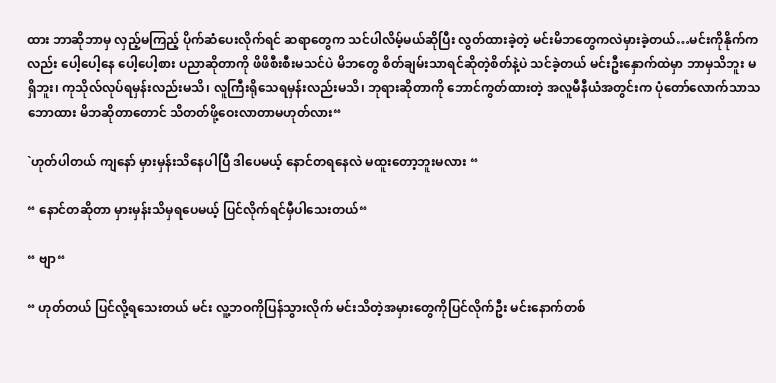ထား ဘာဆိုဘာမှ လှည့်မကြည့် ပိုက်ဆံပေးလိုက်ရင် ဆရာတွေက သင်ပါလိမ့်မယ်ဆိုပြီး လွတ်ထားခဲ့တဲ့ မင်းမိဘတွေကလဲမှားခဲ့တယ်…မင်းကိုနိုက်ကလည်း ပေါ့ပေါ့နေ ပေါ့ပေါ့စား ပညာဆိုတာကို ဖိဖိစီးစီးမသင်ပဲ မိဘတွေ စိတ်ချမ်းသာရင်ဆိုတဲ့စိတ်နဲ့ပဲ သင်ခဲ့တယ် မင်းဦးနှောက်ထဲမှာ ဘာမှသိဘူး မရှိဘူး၊ ကုသိုလ်လုပ်ရမှန်းလည်းမသိ၊ လူကြီးရိုသေရမှန်းလည်းမသိ၊ ဘုရားဆိုတာကို ဘောင်ကွတ်ထားတဲ့ အလူမီနီယံအတွင်းက ပုံတော်လောက်သာသဘောထား မိဘဆိုတာတောင် သိတတ်ဖို့ဝေးလာတာမဟုတ်လား“

`ဟုတ်ပါတယ် ကျနော် မှားမှန်းသိနေပါပြီ ဒါပေမယ့် နောင်တရနေလဲ မထူးတော့ဘူးမလား “

“ နောင်တဆိုတာ မှားမှန်းသိမှရပေမယ့် ပြင်လိုက်ရင်မှီပါသေးတယ်“

“ ဗျာ“

“ ဟုတ်တယ် ပြင်လို့ရသေးတယ် မင်း လူ့ဘဝကိုပြန်သွားလိုက် မင်းသိတဲ့အမှားတွေကိုပြင်လိုက်ဦး မင်းနောက်တစ်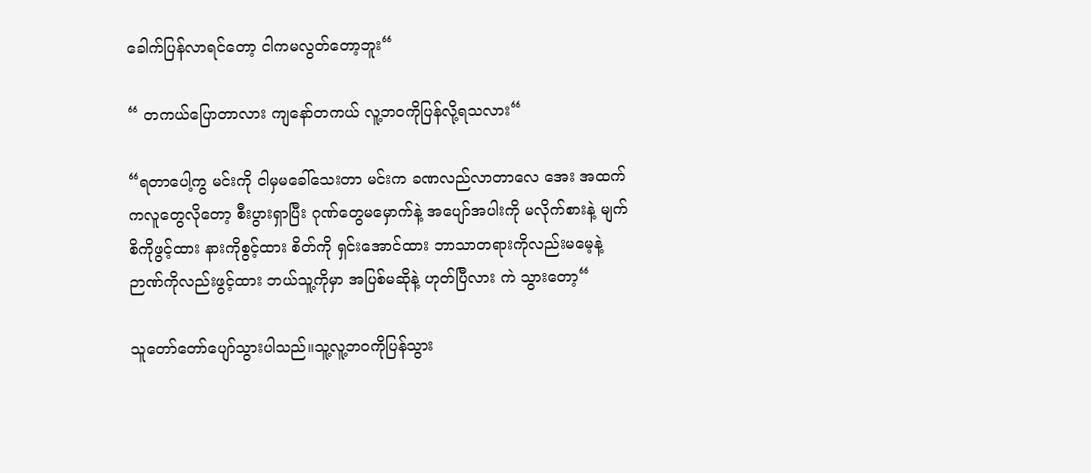ခေါက်ပြန်လာရင်တော့ ငါကမလွတ်တော့ဘူး“

“ တကယ်ပြောတာလား ကျနော်တကယ် လူ့ဘဝကိုပြန်လို့ရသလား“

“ရတာပေါ့ကွ မင်းကို ငါမှမခေါ်သေးတာ မင်းက ခဏလည်လာတာလေ အေး အထက်ကလူတွေလိုတော့ စီးပွားရှာပြီး ဂုဏ်တွေမမှောက်နဲ့ အပျော်အပါးကို မလိုက်စားနဲ့ မျက်စိကိုဖွင့်ထား နားကိုစွင့်ထား စိတ်ကို ရှင်းအောင်ထား ဘာသာတရားကိုလည်းမမေ့နဲ့ ဉာဏ်ကိုလည်းဖွင့်ထား ဘယ်သူ့ကိုမှာ အပြစ်မဆိုနဲ့ ဟုတ်ပြီလား ကဲ သွားတော့“

သူတော်တော်ပျော်သွားပါသည်။သူ့လူ့ဘဝကိုပြန်သွား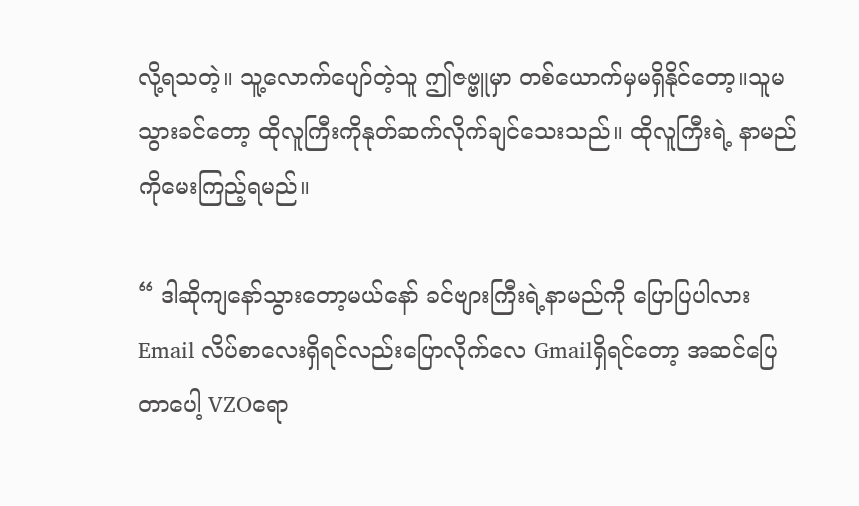လို့ရသတဲ့။ သူ့လောက်ပျော်တဲ့သူ ဤဇဗ္ဗူမှာ တစ်ယောက်မှမရှိနိုင်တော့။သူမသွားခင်တော့ ထိုလူကြီးကိုနုတ်ဆက်လိုက်ချင်သေးသည်။ ထိုလူကြီးရဲ့ နာမည်ကိုမေးကြည့်ရမည်။

“ ဒါဆိုကျနော်သွားတော့မယ်နော် ခင်ဗျားကြီးရဲ့နာမည်ကို ပြောပြပါလား Email လိပ်စာလေးရှိရင်လည်းပြောလိုက်လေ Gmailရှိရင်တော့ အဆင်ပြေတာပေါ့ VZOရော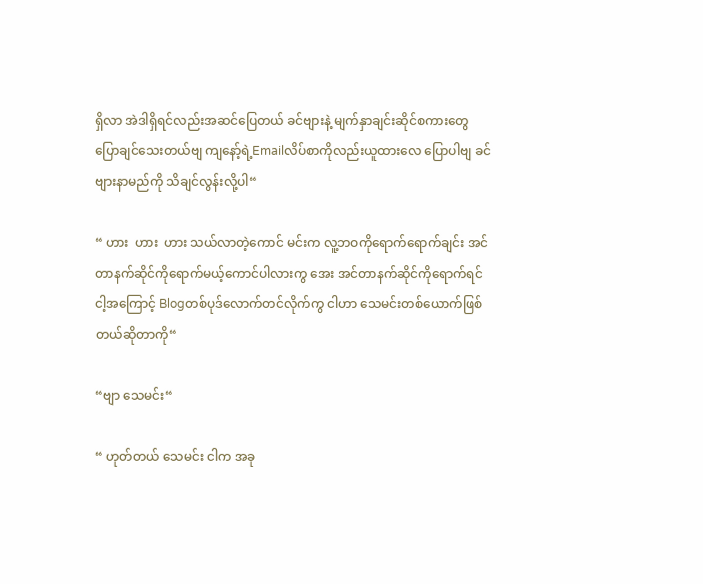ရှိလာ အဲဒါရှိရင်လည်းအဆင်ပြေတယ် ခင်ဗျားနဲ့ မျက်နှာချင်းဆိုင်စကားတွေပြောချင်သေးတယ်ဗျ ကျနော့်ရဲ့Emailလိပ်စာကိုလည်းယူထားလေ ပြောပါဗျ ခင်ဗျားနာမည်ကို သိချင်လွန်းလို့ပါ“

“ ဟား  ဟား  ဟား သယ်လာတဲ့ကောင် မင်းက လူ့ဘဝကိုရောက်ရောက်ချင်း အင်တာနက်ဆိုင်ကိုရောက်မယ့်ကောင်ပါလားကွ အေး အင်တာနက်ဆိုင်ကိုရောက်ရင် ငါ့အကြောင့် Blogတစ်ပုဒ်လောက်တင်လိုက်ကွ ငါဟာ သေမင်းတစ်ယောက်ဖြစ်တယ်ဆိုတာကို“

“ဗျာ သေမင်း“

“ ဟုတ်တယ် သေမင်း ငါက အခု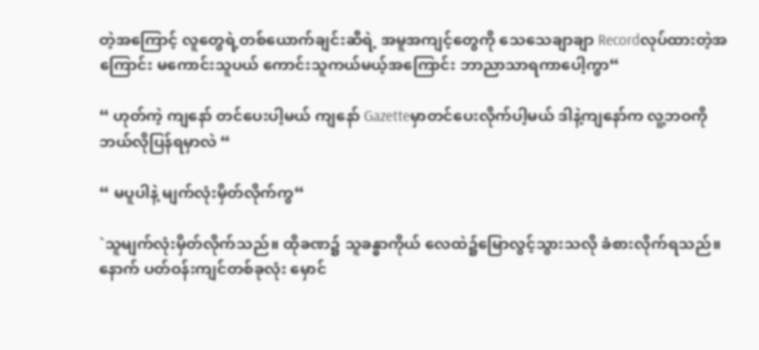တဲ့အကြောင့် လူတွေရဲ့တစ်ယောက်ချင်းဆီရဲ့ အမူအကျင့်တွေကို သေသေချာချာ Recordလုပ်ထားတဲ့အကြောင်း မကောင်းသူပယ် ကောင်းသူကယ်မယ့်အကြောင်း ဘာညာသာရကာပေါ့ကွာ“

“ ဟုတ်ကဲ့ ကျနော် တင်ပေးပါ့မယ် ကျနော် Gazetteမှာတင်ပေးလိုက်ပါ့မယ် ဒါနဲ့ကျနော်က လူ့ဘဝကိုဘယ်လိုပြန်ရမှာလဲ “

“ မပူပါနဲ့ မျက်လုံးမှိတ်လိုက်ကွ“

`သူမျက်လုံးမှိတ်လိုက်သည်။ ထိုခဏ၌ သူခန္ဓာကိုယ် လေထဲ၌မြောလွင့်သွားသလို ခံစားလိုက်ရသည်။ နောက် ပတ်ဝန်းကျင်တစ်ခုလုံး မှောင်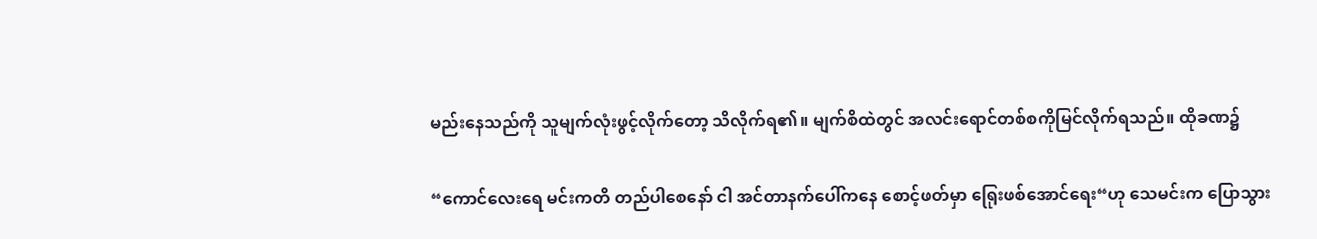မည်းနေသည်ကို သူမျက်လုံးဖွင့်လိုက်တော့ သိလိုက်ရ၏။ မျက်စိထဲတွင် အလင်းရောင်တစ်စကိုမြင်လိုက်ရသည်။ ထိုခဏ၌

“ကောင်လေးရေ မင်းကတိ တည်ပါစေနော် ငါ အင်တာနက်ပေါ်ကနေ စောင့်ဖတ်မှာ ရြေုးဖစ်အောင်ရေး“ဟု သေမင်းက ပြောသွား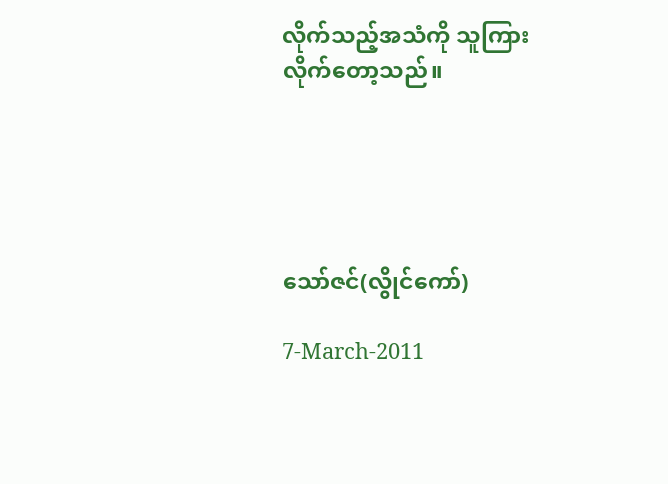လိုက်သည့်အသံကို သူကြားလိုက်တော့သည်။





သော်ဇင်(လွိုင်ကော်)

7-March-2011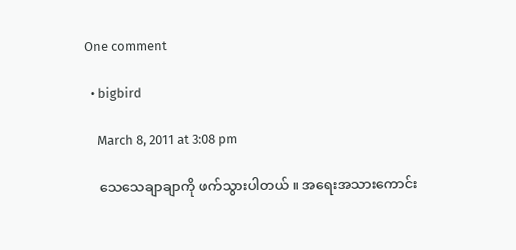One comment

  • bigbird

    March 8, 2011 at 3:08 pm

    သေသေချာချာကို ဖက်သွားပါတယ် ။ အရေးအသားကောင်း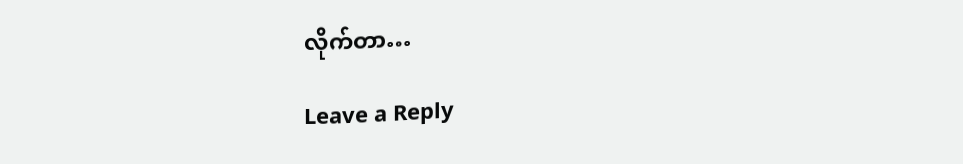လိုက်တာ…

Leave a Reply